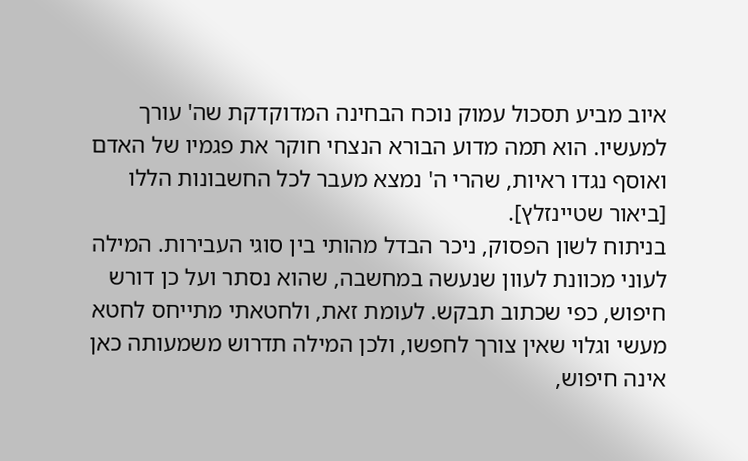איוב מביע תסכול עמוק נוכח הבחינה המדוקדקת שה' עורך למעשיו. הוא תמה מדוע הבורא הנצחי חוקר את פגמיו של האדם ואוסף נגדו ראיות, שהרי ה' נמצא מעבר לכל החשבונות הללו [ביאור שטיינזלץ].
בניתוח לשון הפסוק, ניכר הבדל מהותי בין סוגי העבירות. המילה לעוני מכוונת לעוון שנעשה במחשבה, שהוא נסתר ועל כן דורש חיפוש, כפי שכתוב תבקש. לעומת זאת, ולחטאתי מתייחס לחטא מעשי וגלוי שאין צורך לחפשו, ולכן המילה תדרוש משמעותה כאן אינה חיפוש,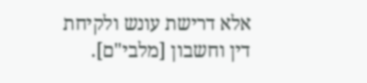אלא דרישת עונש ולקיחת דין וחשבון [מלבי"ם].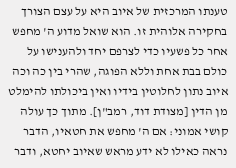טענתו המרכזית של איוב היא על עצם הצורך בחקירה אלוהית זו. הוא שואל מדוע ה' מחפש אחר כל פשעיו כדי לצרפם יחד ולהענישו על כולם בבת אחת וללא הפוגה, שהרי בין כה וכה איוב נתון לחלוטין בידיו ואין ביכולתו להימלט מן הדין [מצודת דוד, רמב"ן]. מתוך כך עולה קושי אמוני: אם ה' מחפש את חטאיו, הדבר נראה כאילו לא ידע מראש שאיוב יחטא, ודבר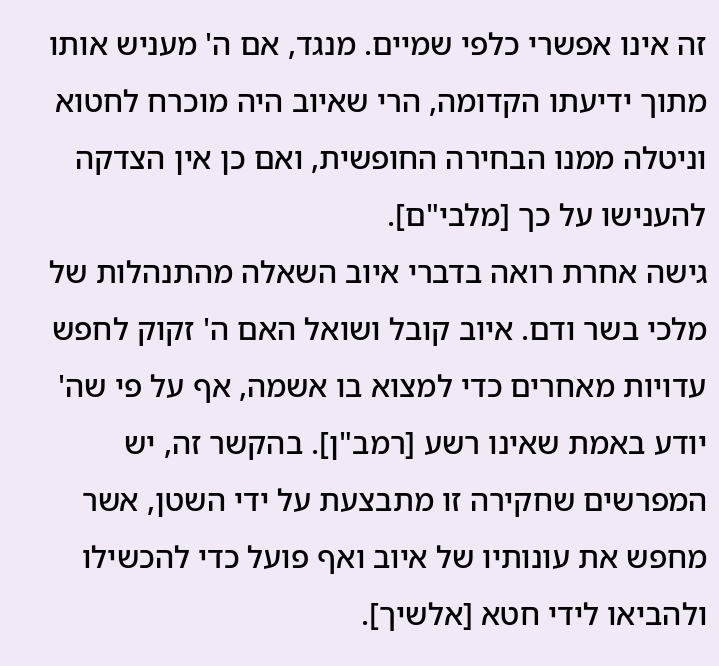זה אינו אפשרי כלפי שמיים. מנגד, אם ה' מעניש אותו מתוך ידיעתו הקדומה, הרי שאיוב היה מוכרח לחטוא וניטלה ממנו הבחירה החופשית, ואם כן אין הצדקה להענישו על כך [מלבי"ם].
גישה אחרת רואה בדברי איוב השאלה מהתנהלות של מלכי בשר ודם. איוב קובל ושואל האם ה' זקוק לחפש עדויות מאחרים כדי למצוא בו אשמה, אף על פי שה' יודע באמת שאינו רשע [רמב"ן]. בהקשר זה, יש המפרשים שחקירה זו מתבצעת על ידי השטן, אשר מחפש את עונותיו של איוב ואף פועל כדי להכשילו ולהביאו לידי חטא [אלשיך].